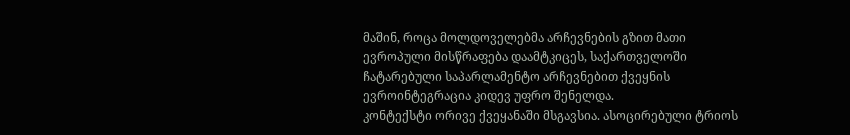მაშინ, როცა მოლდოველებმა არჩევნების გზით მათი ევროპული მისწრაფება დაამტკიცეს, საქართველოში ჩატარებული საპარლამენტო არჩევნებით ქვეყნის ევროინტეგრაცია კიდევ უფრო შენელდა.
კონტექსტი ორივე ქვეყანაში მსგავსია. ასოცირებული ტრიოს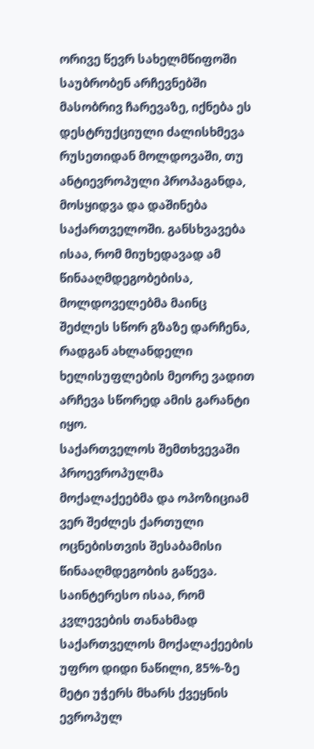ორივე წევრ სახელმწიფოში საუბრობენ არჩევნებში მასობრივ ჩარევაზე, იქნება ეს დესტრუქციული ძალისხმევა რუსეთიდან მოლდოვაში, თუ ანტიევროპული პროპაგანდა, მოსყიდვა და დაშინება საქართველოში. განსხვავება ისაა, რომ მიუხედავად ამ წინააღმდეგობებისა, მოლდოველებმა მაინც შეძლეს სწორ გზაზე დარჩენა, რადგან ახლანდელი ხელისუფლების მეორე ვადით არჩევა სწორედ ამის გარანტი იყო.
საქართველოს შემთხვევაში პროევროპულმა მოქალაქეებმა და ოპოზიციამ ვერ შეძლეს ქართული ოცნებისთვის შესაბამისი წინააღმდეგობის გაწევა. საინტერესო ისაა, რომ კვლევების თანახმად საქართველოს მოქალაქეების უფრო დიდი ნაწილი, 85%-ზე მეტი უჭერს მხარს ქვეყნის ევროპულ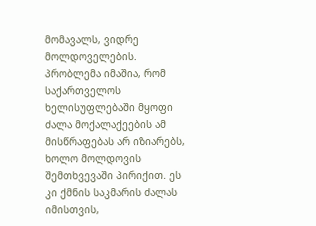მომავალს, ვიდრე მოლდოველების.
პრობლემა იმაშია, რომ საქართველოს ხელისუფლებაში მყოფი ძალა მოქალაქეების ამ მისწრაფებას არ იზიარებს, ხოლო მოლდოვის შემთხვევაში პირიქით. ეს კი ქმნის საკმარის ძალას იმისთვის,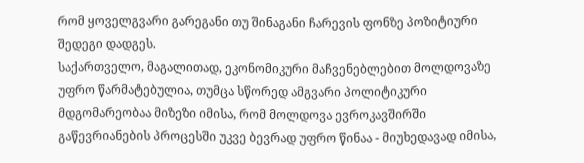რომ ყოველგვარი გარეგანი თუ შინაგანი ჩარევის ფონზე პოზიტიური შედეგი დადგეს.
საქართველო, მაგალითად, ეკონომიკური მაჩვენებლებით მოლდოვაზე უფრო წარმატებულია, თუმცა სწორედ ამგვარი პოლიტიკური მდგომარეობაა მიზეზი იმისა, რომ მოლდოვა ევროკავშირში გაწევრიანების პროცესში უკვე ბევრად უფრო წინაა - მიუხედავად იმისა,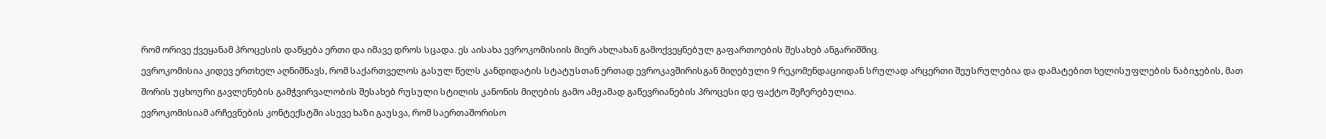რომ ორივე ქვეყანამ პროცესის დაწყება ერთი და იმავე დროს სცადა. ეს აისახა ევროკომისიის მიერ ახლახან გამოქვეყნებულ გაფართოების შესახებ ანგარიშშიც.
ევროკომისია კიდევ ერთხელ აღნიშნავს, რომ საქართველოს გასულ წელს კანდიდატის სტატუსთან ერთად ევროკავშირისგან მიღებული 9 რეკომენდაციიდან სრულად არცერთი შეუსრულებია და დამატებით ხელისუფლების ნაბიჯების, მათ შორის უცხოური გავლენების გამჭვირვალობის შესახებ რუსული სტილის კანონის მიღების გამო ამჟამად გაწევრიანების პროცესი დე ფაქტო შეჩერებულია.
ევროკომისიამ არჩევნების კონტექსტში ასევე ხაზი გაუსვა, რომ საერთაშორისო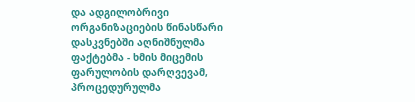და ადგილობრივი ორგანიზაციების წინასწარი დასკვნებში აღნიშნულმა ფაქტებმა - ხმის მიცემის ფარულობის დარღვევამ, პროცედურულმა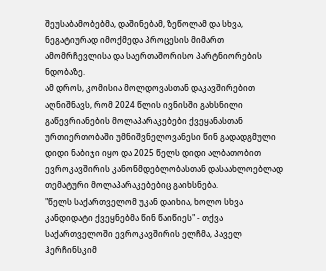შეუსაბამობებმა, დაშინებამ, ზეწოლამ და სხვა, ნეგატიურად იმოქმედა პროცესის მიმართ ამომრჩევლისა და საერთაშორისო პარტნიორების ნდობაზე.
ამ დროს, კომისია მოლდოვასთან დაკავშირებით აღნიშნავს, რომ 2024 წლის ივნისში გახსნილი გაწევრიანების მოლაპარაკებები ქვეყანასთან ურთიერთობაში უმნიშვნელოვანესი წინ გადადგმული დიდი ნაბიჯი იყო და 2025 წელს დიდი ალბათობით ევროკავშირის კანონმდებლობასთან დასაახლოებლად თემატური მოლაპარაკებებიც გაიხსნება.
"წელს საქართველომ უკან დაიხია, ხოლო სხვა კანდიდატი ქვეყნებმა წინ წაიწიეს" - თქვა საქართველოში ევროკავშირის ელჩმა, პაველ ჰერჩინსკიმ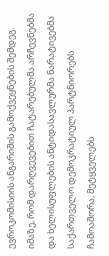ევროკომისიის ანგარიშის გამოქვეყნების შემდეგ.
იმაზე, რომ დარღვევებით ჩატარებულმა არჩევნებმა და ხელისუფლების ანტიდასავლურმა ნარატივებმა საქართველო დემოკრატიულ პარტნიორებს ჩამოაშორა, მეტყველებს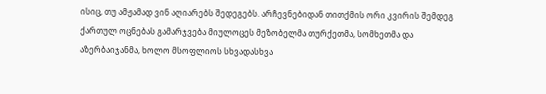ისიც, თუ ამჟამად ვინ აღიარებს შედეგებს. არჩევნებიდან თითქმის ორი კვირის შემდეგ ქართულ ოცნებას გამარჯვება მიულოცეს მეზობელმა თურქეთმა, სომხეთმა და აზერბაიჯანმა, ხოლო მსოფლიოს სხვადასხვა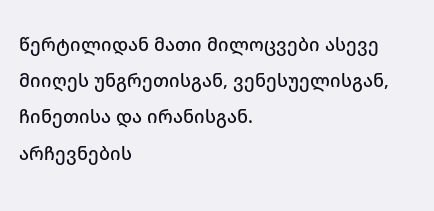წერტილიდან მათი მილოცვები ასევე მიიღეს უნგრეთისგან, ვენესუელისგან, ჩინეთისა და ირანისგან.
არჩევნების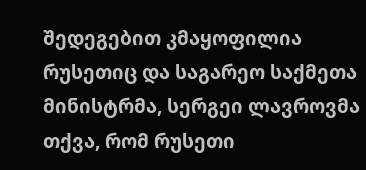შედეგებით კმაყოფილია რუსეთიც და საგარეო საქმეთა მინისტრმა, სერგეი ლავროვმა თქვა, რომ რუსეთი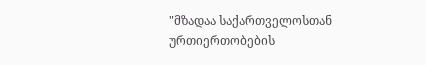"მზადაა საქართველოსთან ურთიერთობების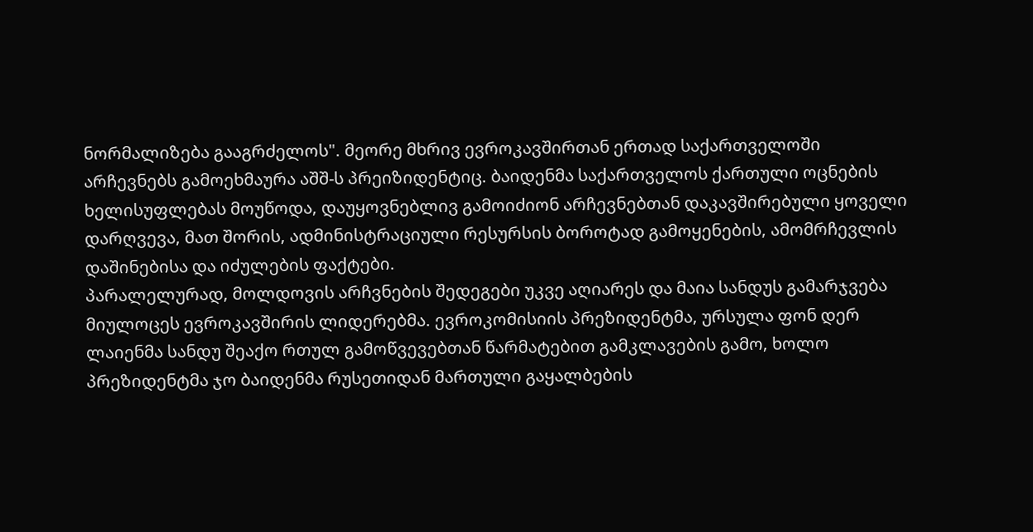ნორმალიზება გააგრძელოს". მეორე მხრივ ევროკავშირთან ერთად საქართველოში არჩევნებს გამოეხმაურა აშშ-ს პრეიზიდენტიც. ბაიდენმა საქართველოს ქართული ოცნების ხელისუფლებას მოუწოდა, დაუყოვნებლივ გამოიძიონ არჩევნებთან დაკავშირებული ყოველი დარღვევა, მათ შორის, ადმინისტრაციული რესურსის ბოროტად გამოყენების, ამომრჩევლის დაშინებისა და იძულების ფაქტები.
პარალელურად, მოლდოვის არჩვნების შედეგები უკვე აღიარეს და მაია სანდუს გამარჯვება მიულოცეს ევროკავშირის ლიდერებმა. ევროკომისიის პრეზიდენტმა, ურსულა ფონ დერ ლაიენმა სანდუ შეაქო რთულ გამოწვევებთან წარმატებით გამკლავების გამო, ხოლო პრეზიდენტმა ჯო ბაიდენმა რუსეთიდან მართული გაყალბების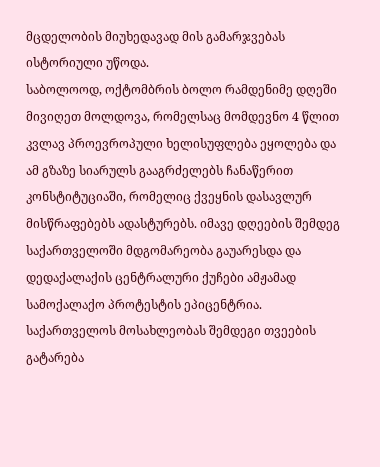მცდელობის მიუხედავად მის გამარჯვებას ისტორიული უწოდა.
საბოლოოდ, ოქტომბრის ბოლო რამდენიმე დღეში მივიღეთ მოლდოვა, რომელსაც მომდევნო 4 წლით კვლავ პროევროპული ხელისუფლება ეყოლება და ამ გზაზე სიარულს გააგრძელებს ჩანაწერით კონსტიტუციაში, რომელიც ქვეყნის დასავლურ მისწრაფებებს ადასტურებს. იმავე დღეების შემდეგ საქართველოში მდგომარეობა გაუარესდა და დედაქალაქის ცენტრალური ქუჩები ამჟამად სამოქალაქო პროტესტის ეპიცენტრია.
საქართველოს მოსახლეობას შემდეგი თვეების გატარება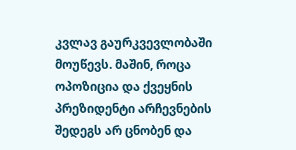კვლავ გაურკვევლობაში მოუწევს. მაშინ, როცა ოპოზიცია და ქვეყნის პრეზიდენტი არჩევნების შედეგს არ ცნობენ და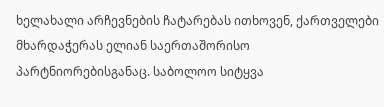ხელახალი არჩევნების ჩატარებას ითხოვენ, ქართველები მხარდაჭერას ელიან საერთაშორისო პარტნიორებისგანაც. საბოლოო სიტყვა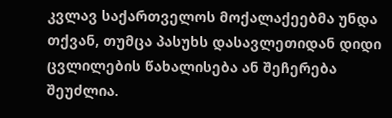კვლავ საქართველოს მოქალაქეებმა უნდა თქვან, თუმცა პასუხს დასავლეთიდან დიდი ცვლილების წახალისება ან შეჩერება შეუძლია.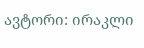ავტორი: ირაკლი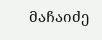მაჩაიძე